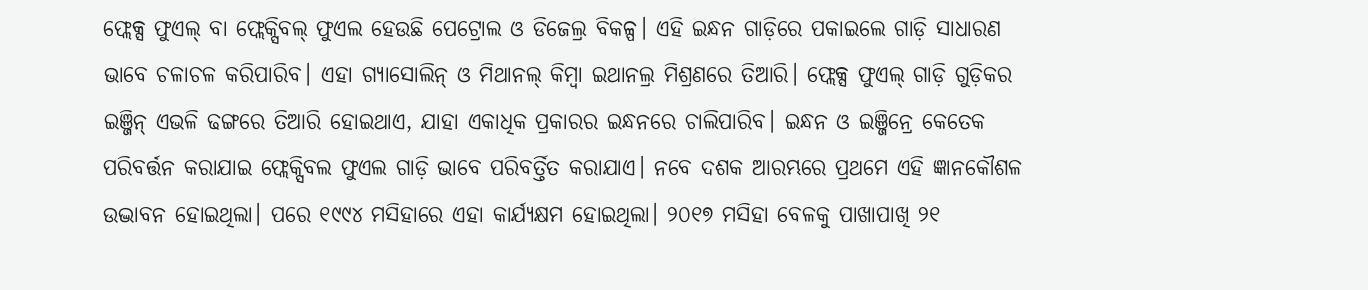ଫ୍ଲେକ୍ସ ଫୁଏଲ୍ ବା ଫ୍ଲେକ୍ସିବଲ୍ ଫୁଏଲ ହେଉଛି ପେଟ୍ରୋଲ ଓ ଡିଜେଲ୍ର ବିକଳ୍ପ। ଏହି ଇନ୍ଧନ ଗାଡ଼ିରେ ପକାଇଲେ ଗାଡ଼ି ସାଧାରଣ ଭାବେ ଚଳାଚଳ କରିପାରିବ। ଏହା ଗ୍ୟାସୋଲିନ୍ ଓ ମିଥାନଲ୍ କିମ୍ବା ଇଥାନଲ୍ର ମିଶ୍ରଣରେ ତିଆରି। ଫ୍ଲେକ୍ସ ଫୁଏଲ୍ ଗାଡ଼ି ଗୁଡ଼ିକର ଇଞ୍ଜିନ୍ ଏଭଳି ଢଙ୍ଗରେ ତିଆରି ହୋଇଥାଏ, ଯାହା ଏକାଧିକ ପ୍ରକାରର ଇନ୍ଧନରେ ଚାଲିପାରିବ। ଇନ୍ଧନ ଓ ଇଞ୍ଜିନ୍ରେ କେତେକ ପରିବର୍ତ୍ତନ କରାଯାଇ ଫ୍ଲେକ୍ସିବଲ ଫୁଏଲ ଗାଡ଼ି ଭାବେ ପରିବର୍ତ୍ତିତ କରାଯାଏ। ନବେ ଦଶକ ଆରମ୍ଭରେ ପ୍ରଥମେ ଏହି ଜ୍ଞାନକୌଶଳ ଉଦ୍ଭାବନ ହୋଇଥିଲା। ପରେ ୧୯୯୪ ମସିହାରେ ଏହା କାର୍ଯ୍ୟକ୍ଷମ ହୋଇଥିଲା। ୨୦୧୭ ମସିହା ବେଳକୁ ପାଖାପାଖି ୨୧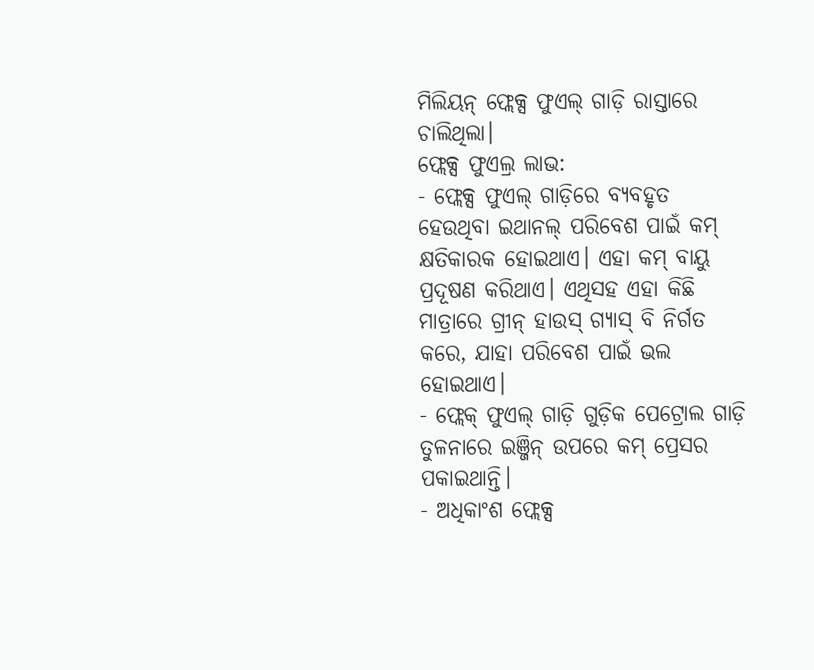ମିଲିୟନ୍ ଫ୍ଲେକ୍ସ ଫୁଏଲ୍ ଗାଡ଼ି ରାସ୍ତାରେ ଚାଲିଥିଲା।
ଫ୍ଲେକ୍ସ ଫୁଏଲ୍ର ଲାଭ:
- ଫ୍ଲେକ୍ସ ଫୁଏଲ୍ ଗାଡ଼ିରେ ବ୍ୟବହୃତ ହେଉଥିବା ଇଥାନଲ୍ ପରିବେଶ ପାଇଁ କମ୍ କ୍ଷତିକାରକ ହୋଇଥାଏ। ଏହା କମ୍ ବାୟୁ ପ୍ରଦୂଷଣ କରିଥାଏ। ଏଥିସହ ଏହା କିଛି ମାତ୍ରାରେ ଗ୍ରୀନ୍ ହାଉସ୍ ଗ୍ୟାସ୍ ବି ନିର୍ଗତ କରେ, ଯାହା ପରିବେଶ ପାଇଁ ଭଲ ହୋଇଥାଏ।
- ଫ୍ଲେକ୍ ଫୁଏଲ୍ ଗାଡ଼ି ଗୁଡ଼ିକ ପେଟ୍ରୋଲ ଗାଡ଼ି ତୁଳନାରେ ଇଞ୍ଜିନ୍ ଉପରେ କମ୍ ପ୍ରେସର ପକାଇଥାନ୍ତି।
- ଅଧିକାଂଶ ଫ୍ଲେକ୍ସ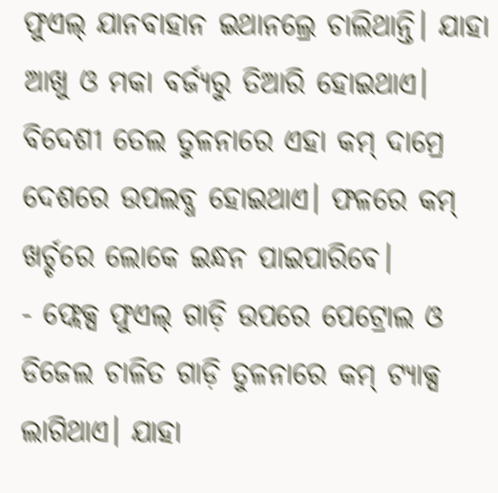ଫୁଏଲ୍ ଯାନବାହାନ ଇଥାନଲ୍ରେ ଚାଲିଥାନ୍ତି। ଯାହା ଆଖୁ ଓ ମକା ବର୍ଜ୍ୟରୁ ତିଆରି ହୋଇଥାଏ। ବିଦେଶୀ ତେଲ ତୁଳନାରେ ଏହା କମ୍ ଦାମ୍ରେ ଦେଶରେ ଉପଲବ୍ଧ ହୋଇଥାଏ। ଫଳରେ କମ୍ ଖର୍ଚ୍ଚରେ ଲୋକେ ଇନ୍ଧନ ପାଇପାରିବେ।
- ଫ୍ଲେକ୍ସ ଫୁଏଲ୍ ଗାଡ଼ି ଉପରେ ପେଟ୍ରୋଲ ଓ ଡିଜେଲ ଚାଳିତ ଗାଡ଼ି ତୁଳନାରେ କମ୍ ଟ୍ୟାକ୍ସ ଲାଗିଥାଏ। ଯାହା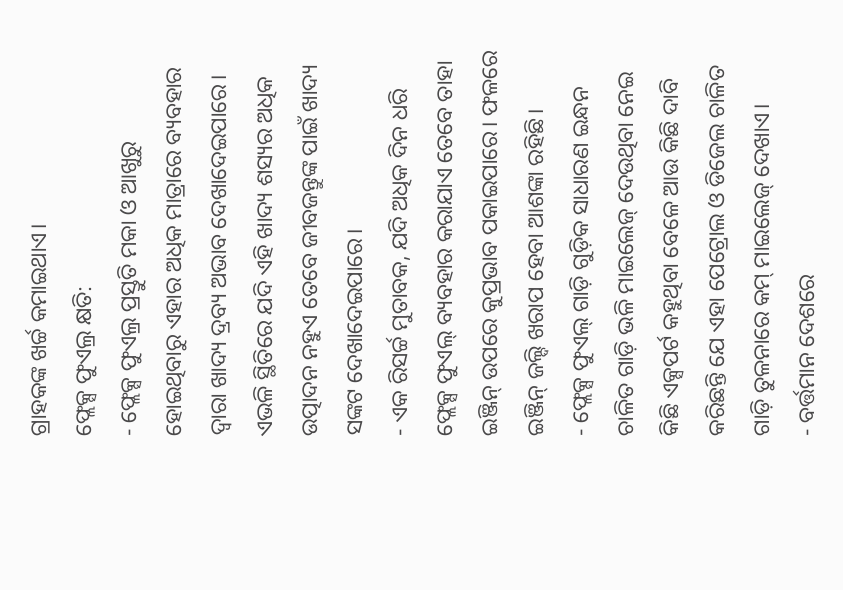ଗ୍ରାହକଙ୍କ ଖର୍ଚ୍ଚ କମାଇଥାଏ।
ଫ୍ଲେକ୍ସ ଫୁଏଲ୍ର କ୍ଷତି:
- ଫ୍ଲେକ୍ସ ଫୁଏଲ୍ର ପ୍ରସ୍ତୁତି ମକା ଓ ଆଖୁରୁ ହୋଇଥିବାରୁ ଏହାର ଅଧିକ ମାତ୍ରାରେ ବ୍ୟବହାର ଦ୍ୱାରା ଖାଦ୍ୟ ଦ୍ରବ୍ୟ ଅଭାବ ଦେଖାଦେଇପାରେ। ଏଭଳି ସ୍ଥିତିରେ ଯଦି ଏହି ଖାଦ୍ୟ ଶସ୍ୟର ଅଧିକ ଉତ୍ପାଦନ ନହୁଏ ତେବେ ଜୀବଜନ୍ତୁଙ୍କ ପାଇଁ ଖାଦ୍ୟ ସଙ୍କଟ ଦେଖାଦେଇପାରେ।
- ଏକ ରିସର୍ଚ୍ଚ ମୁତାବକ, ଯଦି ଅଧିକ ଦିନ ଧରି ଫ୍ଲେକ୍ସ ଫୁଏଲ୍ ବ୍ୟବହାର କରାଯାଏ ତେବେ ତାହା ଇଞ୍ଜିନ୍ ଉପରେ କୁପ୍ରଭାବ ପକାଇପାରେ। ଫଳରେ ଇଞ୍ଜିନ୍ ଜଲ୍ଦି ଖରାପ ହେବା ଆଶଙ୍କା ରହିଛି।
- ଫ୍ଲେକ୍ସ ଫୁଏଲ୍ ଗାଡ଼ି ଗୁଡ଼ିକ ସାଧାରଣ ଇନ୍ଧନ ଚାଳିତ ଗାଡ଼ି ଭଳି ମାଇଲେଜ୍ ଦେଉଥିବା ନେଇ କିଛି ଏକ୍ସପର୍ଟ କହୁଥିବା ବେଳେ ଆଉ କିଛି ଦାବି କରିଛନ୍ତି ଯେ ଏହା ପେଟ୍ରୋଲ ଓ ଡିଜେଲ ଚାଳିତ ଗାଡ଼ି ତୁଳନାରେ କମ୍ ମାଇଲେଜ୍ ଦେଖାଏ।
- ବର୍ତ୍ତମାନ ଦେଶରେ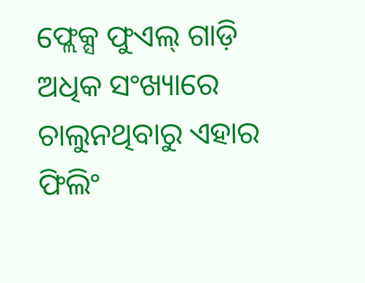ଫ୍ଲେକ୍ସ ଫୁଏଲ୍ ଗାଡ଼ି ଅଧିକ ସଂଖ୍ୟାରେ ଚାଲୁନଥିବାରୁ ଏହାର ଫିଲିଂ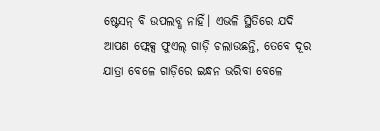ଷ୍ଟେସନ୍ ବି ଉପଲବ୍ଧ ନାହିଁ। ଏଭଳି ସ୍ଥିତିରେ ଯଦି ଆପଣ ଫ୍ଲେକ୍ସ ଫୁଏଲ୍ ଗାଡ଼ି ଚଲାଉଛନ୍ତି, ତେବେ ଦୂର ଯାତ୍ରା ବେଳେ ଗାଡ଼ିରେ ଇନ୍ଧନ ଭରିବା ବେଳେ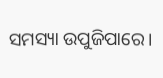ସମସ୍ୟା ଉପୁଜିପାରେ।